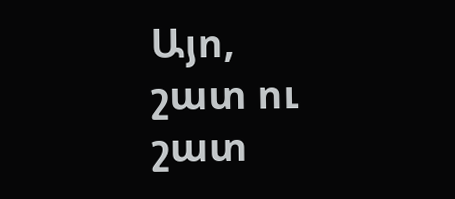Այո, շատ ու շատ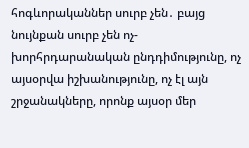հոգևորականներ սուրբ չեն․ բայց նույնքան սուրբ չեն ոչ-խորհրդարանական ընդդիմությունը, ոչ այսօրվա իշխանությունը, ոչ էլ այն շրջանակները, որոնք այսօր մեր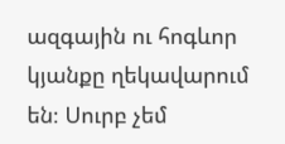ազգային ու հոգևոր կյանքը ղեկավարում են։ Սուրբ չեմ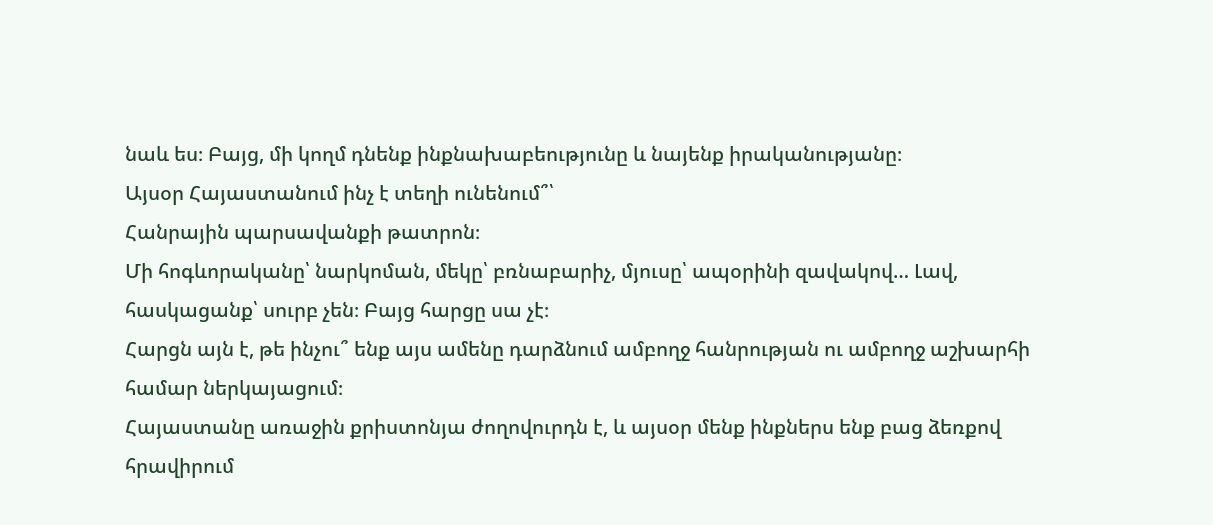նաև ես։ Բայց, մի կողմ դնենք ինքնախաբեությունը և նայենք իրականությանը։
Այսօր Հայաստանում ինչ է տեղի ունենում՞՝
Հանրային պարսավանքի թատրոն։
Մի հոգևորականը՝ նարկոման, մեկը՝ բռնաբարիչ, մյուսը՝ ապօրինի զավակով… Լավ, հասկացանք՝ սուրբ չեն։ Բայց հարցը սա չէ։
Հարցն այն է, թե ինչու՞ ենք այս ամենը դարձնում ամբողջ հանրության ու ամբողջ աշխարհի համար ներկայացում։
Հայաստանը առաջին քրիստոնյա ժողովուրդն է, և այսօր մենք ինքներս ենք բաց ձեռքով հրավիրում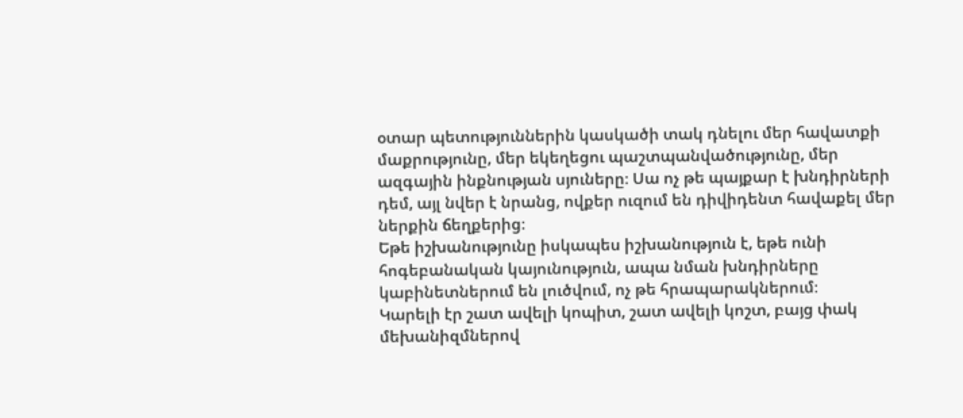օտար պետություններին կասկածի տակ դնելու մեր հավատքի մաքրությունը, մեր եկեղեցու պաշտպանվածությունը, մեր ազգային ինքնության սյուները։ Սա ոչ թե պայքար է խնդիրների դեմ, այլ նվեր է նրանց, ովքեր ուզում են դիվիդենտ հավաքել մեր ներքին ճեղքերից։
Եթե իշխանությունը իսկապես իշխանություն է, եթե ունի հոգեբանական կայունություն, ապա նման խնդիրները կաբինետներում են լուծվում, ոչ թե հրապարակներում։
Կարելի էր շատ ավելի կոպիտ, շատ ավելի կոշտ, բայց փակ մեխանիզմներով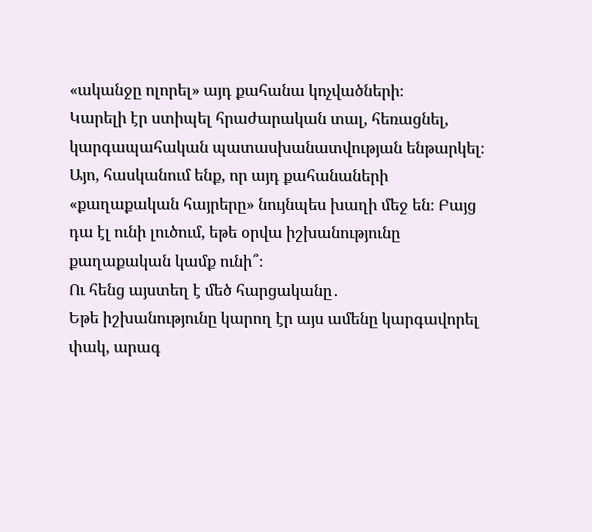«ականջը ոլորել» այդ քահանա կոչվածների։
Կարելի էր ստիպել հրաժարական տալ, հեռացնել, կարգապահական պատասխանատվության ենթարկել։
Այո, հասկանում ենք, որ այդ քահանաների «քաղաքական հայրերը» նույնպես խաղի մեջ են։ Բայց դա էլ ունի լուծում, եթե օրվա իշխանությունը քաղաքական կամք ունի՞։
Ու հենց այստեղ է մեծ հարցականը․
Եթե իշխանությունը կարող էր այս ամենը կարգավորել փակ, արագ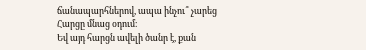ճանապարհներով, ապա ինչու՞ չարեց
Հարցը մնաց օդում։
Եվ այդ հարցն ավելի ծանր է, քան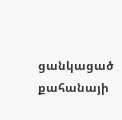ցանկացած քահանայի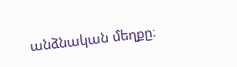անձնական մեղքը։